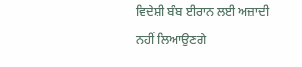ਵਿਦੇਸ਼ੀ ਬੰਬ ਈਰਾਨ ਲਈ ਅਜ਼ਾਦੀ ਨਹੀਂ ਲਿਆਉਣਗੇ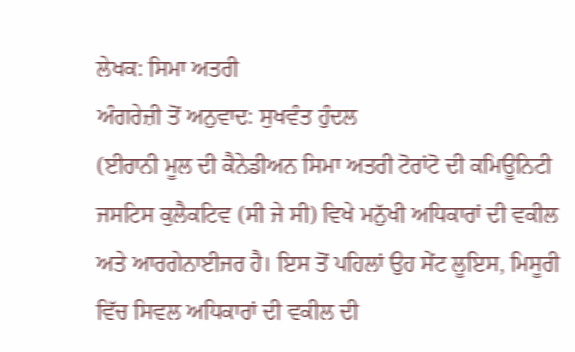ਲੇਖਕ: ਸਿਮਾ ਅਤਰੀ
ਅੰਗਰੇਜ਼ੀ ਤੋਂ ਅਨੁਵਾਦ: ਸੁਖਵੰਤ ਹੁੰਦਲ
(ਈਰਾਨੀ ਮੂਲ ਦੀ ਕੈਨੇਡੀਅਨ ਸਿਮਾ ਅਤਰੀ ਟੋਰਾਂਟੋ ਦੀ ਕਮਿਊਨਿਟੀ ਜਸਟਿਸ ਕੁਲੈਕਟਿਵ (ਸੀ ਜੇ ਸੀ) ਵਿਖੇ ਮਨੁੱਖੀ ਅਧਿਕਾਰਾਂ ਦੀ ਵਕੀਲ ਅਤੇ ਆਰਗੇਨਾਈਜਰ ਹੈ। ਇਸ ਤੋਂ ਪਹਿਲਾਂ ਉਹ ਸੇਂਟ ਲੂਇਸ, ਮਿਸੂਰੀ ਵਿੱਚ ਸਿਵਲ ਅਧਿਕਾਰਾਂ ਦੀ ਵਕੀਲ ਦੀ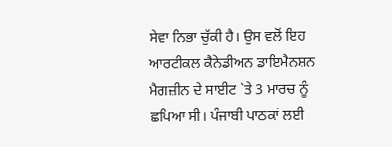ਸੇਵਾ ਨਿਭਾ ਚੁੱਕੀ ਹੈ। ਉਸ ਵਲੋਂ ਇਹ ਆਰਟੀਕਲ ਕੈਨੇਡੀਅਨ ਡਾਇਮੈਨਸ਼ਨ ਮੈਗਜ਼ੀਨ ਦੇ ਸਾਈਟ `ਤੇ 3 ਮਾਰਚ ਨੂੰ ਛਪਿਆ ਸੀ। ਪੰਜਾਬੀ ਪਾਠਕਾਂ ਲਈ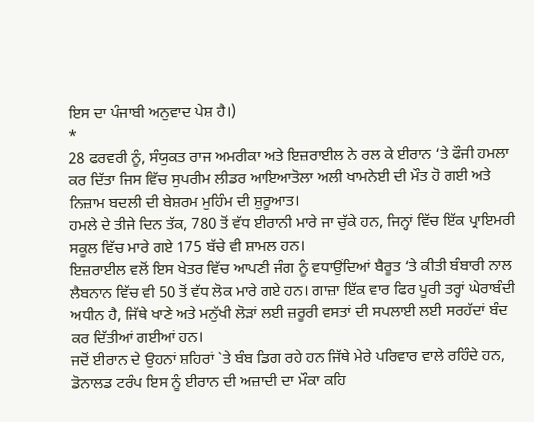ਇਸ ਦਾ ਪੰਜਾਬੀ ਅਨੁਵਾਦ ਪੇਸ਼ ਹੈ।)
*
28 ਫਰਵਰੀ ਨੂੰ, ਸੰਯੁਕਤ ਰਾਜ ਅਮਰੀਕਾ ਅਤੇ ਇਜ਼ਰਾਈਲ ਨੇ ਰਲ ਕੇ ਈਰਾਨ ‘ਤੇ ਫੌਜੀ ਹਮਲਾ ਕਰ ਦਿੱਤਾ ਜਿਸ ਵਿੱਚ ਸੁਪਰੀਮ ਲੀਡਰ ਆਇਆਤੋਲਾ ਅਲੀ ਖਾਮਨੇਈ ਦੀ ਮੌਤ ਹੋ ਗਈ ਅਤੇ ਨਿਜ਼ਾਮ ਬਦਲੀ ਦੀ ਬੇਸ਼ਰਮ ਮੁਹਿੰਮ ਦੀ ਸ਼ੁਰੂਆਤ।
ਹਮਲੇ ਦੇ ਤੀਜੇ ਦਿਨ ਤੱਕ, 780 ਤੋਂ ਵੱਧ ਈਰਾਨੀ ਮਾਰੇ ਜਾ ਚੁੱਕੇ ਹਨ, ਜਿਨ੍ਹਾਂ ਵਿੱਚ ਇੱਕ ਪ੍ਰਾਇਮਰੀ ਸਕੂਲ ਵਿੱਚ ਮਾਰੇ ਗਏ 175 ਬੱਚੇ ਵੀ ਸ਼ਾਮਲ ਹਨ।
ਇਜ਼ਰਾਈਲ ਵਲੋਂ ਇਸ ਖੇਤਰ ਵਿੱਚ ਆਪਣੀ ਜੰਗ ਨੂੰ ਵਧਾਉਂਦਿਆਂ ਬੈਰੂਤ ‘ਤੇ ਕੀਤੀ ਬੰਬਾਰੀ ਨਾਲ ਲੈਬਨਾਨ ਵਿੱਚ ਵੀ 50 ਤੋਂ ਵੱਧ ਲੋਕ ਮਾਰੇ ਗਏ ਹਨ। ਗਾਜ਼ਾ ਇੱਕ ਵਾਰ ਫਿਰ ਪੂਰੀ ਤਰ੍ਹਾਂ ਘੇਰਾਬੰਦੀ ਅਧੀਨ ਹੈ, ਜਿੱਥੇ ਖਾਣੇ ਅਤੇ ਮਨੁੱਖੀ ਲੋੜਾਂ ਲਈ ਜ਼ਰੂਰੀ ਵਸਤਾਂ ਦੀ ਸਪਲਾਈ ਲਈ ਸਰਹੱਦਾਂ ਬੰਦ ਕਰ ਦਿੱਤੀਆਂ ਗਈਆਂ ਹਨ।
ਜਦੋਂ ਈਰਾਨ ਦੇ ਉਹਨਾਂ ਸ਼ਹਿਰਾਂ `ਤੇ ਬੰਬ ਡਿਗ ਰਹੇ ਹਨ ਜਿੱਥੇ ਮੇਰੇ ਪਰਿਵਾਰ ਵਾਲੇ ਰਹਿੰਦੇ ਹਨ, ਡੋਨਾਲਡ ਟਰੰਪ ਇਸ ਨੂੰ ਈਰਾਨ ਦੀ ਅਜ਼ਾਦੀ ਦਾ ਮੌਕਾ ਕਹਿ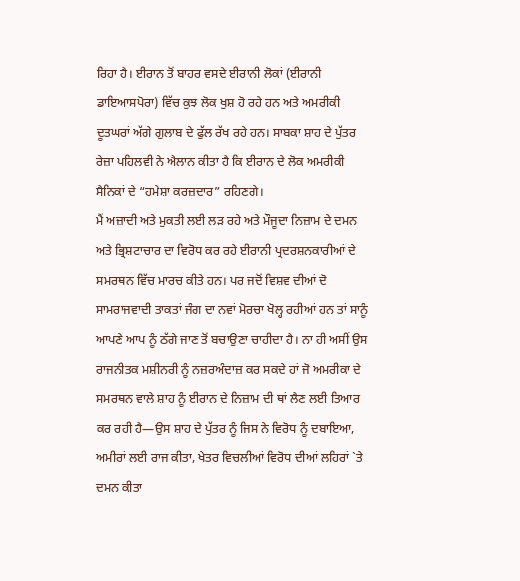ਰਿਹਾ ਹੈ। ਈਰਾਨ ਤੋਂ ਬਾਹਰ ਵਸਦੇ ਈਰਾਨੀ ਲੋਕਾਂ (ਈਰਾਨੀ ਡਾਇਆਸਪੋਰਾ) ਵਿੱਚ ਕੁਝ ਲੋਕ ਖੁਸ਼ ਹੋ ਰਹੇ ਹਨ ਅਤੇ ਅਮਰੀਕੀ ਦੂਤਘਰਾਂ ਅੱਗੇ ਗੁਲਾਬ ਦੇ ਫੁੱਲ ਰੱਖ ਰਹੇ ਹਨ। ਸਾਬਕਾ ਸ਼ਾਹ ਦੇ ਪੁੱਤਰ ਰੇਜ਼ਾ ਪਹਿਲਵੀ ਨੇ ਐਲਾਨ ਕੀਤਾ ਹੈ ਕਿ ਈਰਾਨ ਦੇ ਲੋਕ ਅਮਰੀਕੀ ਸੈਨਿਕਾਂ ਦੇ “ਹਮੇਸ਼ਾ ਕਰਜ਼ਦਾਰ” ਰਹਿਣਗੇ।
ਮੈਂ ਅਜ਼ਾਦੀ ਅਤੇ ਮੁਕਤੀ ਲਈ ਲੜ ਰਹੇ ਅਤੇ ਮੌਜੂਦਾ ਨਿਜ਼ਾਮ ਦੇ ਦਮਨ ਅਤੇ ਭ੍ਰਿਸ਼ਟਾਚਾਰ ਦਾ ਵਿਰੋਧ ਕਰ ਰਹੇ ਈਰਾਨੀ ਪ੍ਰਦਰਸ਼ਨਕਾਰੀਆਂ ਦੇ ਸਮਰਥਨ ਵਿੱਚ ਮਾਰਚ ਕੀਤੇ ਹਨ। ਪਰ ਜਦੋਂ ਵਿਸ਼ਵ ਦੀਆਂ ਦੋ ਸਾਮਰਾਜਵਾਦੀ ਤਾਕਤਾਂ ਜੰਗ ਦਾ ਨਵਾਂ ਮੋਰਚਾ ਖੋਲ੍ਹ ਰਹੀਆਂ ਹਨ ਤਾਂ ਸਾਨੂੰ ਆਪਣੇ ਆਪ ਨੂੰ ਠੱਗੇ ਜਾਣ ਤੋਂ ਬਚਾਉਣਾ ਚਾਹੀਦਾ ਹੈ। ਨਾ ਹੀ ਅਸੀਂ ਉਸ ਰਾਜਨੀਤਕ ਮਸ਼ੀਨਰੀ ਨੂੰ ਨਜ਼ਰਅੰਦਾਜ਼ ਕਰ ਸਕਦੇ ਹਾਂ ਜੋ ਅਮਰੀਕਾ ਦੇ ਸਮਰਥਨ ਵਾਲੇ ਸ਼ਾਹ ਨੂੰ ਈਰਾਨ ਦੇ ਨਿਜ਼ਾਮ ਦੀ ਥਾਂ ਲੈਣ ਲਈ ਤਿਆਰ ਕਰ ਰਹੀ ਹੈ—ਉਸ ਸ਼ਾਹ ਦੇ ਪੁੱਤਰ ਨੂੰ ਜਿਸ ਨੇ ਵਿਰੋਧ ਨੂੰ ਦਬਾਇਆ, ਅਮੀਰਾਂ ਲਈ ਰਾਜ ਕੀਤਾ, ਖੇਤਰ ਵਿਚਲੀਆਂ ਵਿਰੋਧ ਦੀਆਂ ਲਹਿਰਾਂ `ਤੇ ਦਮਨ ਕੀਤਾ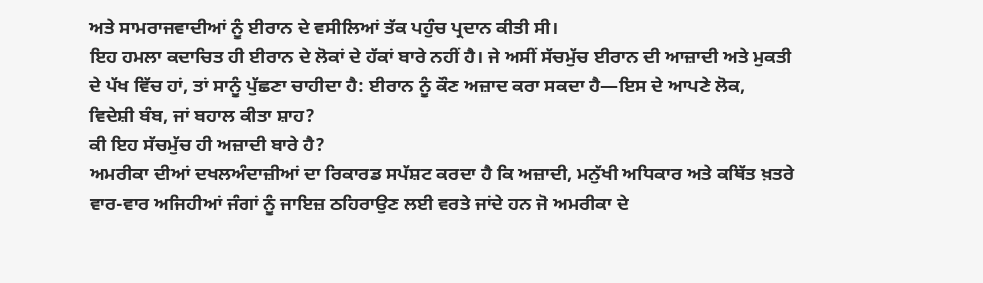ਅਤੇ ਸਾਮਰਾਜਵਾਦੀਆਂ ਨੂੰ ਈਰਾਨ ਦੇ ਵਸੀਲਿਆਂ ਤੱਕ ਪਹੁੰਚ ਪ੍ਰਦਾਨ ਕੀਤੀ ਸੀ।
ਇਹ ਹਮਲਾ ਕਦਾਚਿਤ ਹੀ ਈਰਾਨ ਦੇ ਲੋਕਾਂ ਦੇ ਹੱਕਾਂ ਬਾਰੇ ਨਹੀਂ ਹੈ। ਜੇ ਅਸੀਂ ਸੱਚਮੁੱਚ ਈਰਾਨ ਦੀ ਆਜ਼ਾਦੀ ਅਤੇ ਮੁਕਤੀ ਦੇ ਪੱਖ ਵਿੱਚ ਹਾਂ, ਤਾਂ ਸਾਨੂੰ ਪੁੱਛਣਾ ਚਾਹੀਦਾ ਹੈ: ਈਰਾਨ ਨੂੰ ਕੌਣ ਅਜ਼ਾਦ ਕਰਾ ਸਕਦਾ ਹੈ—ਇਸ ਦੇ ਆਪਣੇ ਲੋਕ, ਵਿਦੇਸ਼ੀ ਬੰਬ, ਜਾਂ ਬਹਾਲ ਕੀਤਾ ਸ਼ਾਹ?
ਕੀ ਇਹ ਸੱਚਮੁੱਚ ਹੀ ਅਜ਼ਾਦੀ ਬਾਰੇ ਹੈ?
ਅਮਰੀਕਾ ਦੀਆਂ ਦਖਲਅੰਦਾਜ਼ੀਆਂ ਦਾ ਰਿਕਾਰਡ ਸਪੱਸ਼ਟ ਕਰਦਾ ਹੈ ਕਿ ਅਜ਼ਾਦੀ, ਮਨੁੱਖੀ ਅਧਿਕਾਰ ਅਤੇ ਕਥਿੱਤ ਖ਼ਤਰੇ ਵਾਰ-ਵਾਰ ਅਜਿਹੀਆਂ ਜੰਗਾਂ ਨੂੰ ਜਾਇਜ਼ ਠਹਿਰਾਉਣ ਲਈ ਵਰਤੇ ਜਾਂਦੇ ਹਨ ਜੋ ਅਮਰੀਕਾ ਦੇ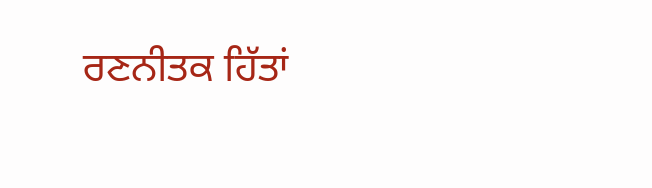ਰਣਨੀਤਕ ਹਿੱਤਾਂ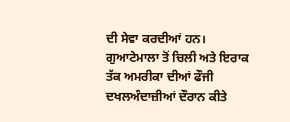ਦੀ ਸੇਵਾ ਕਰਦੀਆਂ ਹਨ।
ਗੁਆਟੇਮਾਲਾ ਤੋਂ ਚਿਲੀ ਅਤੇ ਇਰਾਕ ਤੱਕ ਅਮਰੀਕਾ ਦੀਆਂ ਫੌਜੀ ਦਖਲਅੰਦਾਜ਼ੀਆਂ ਦੌਰਾਨ ਕੀਤੇ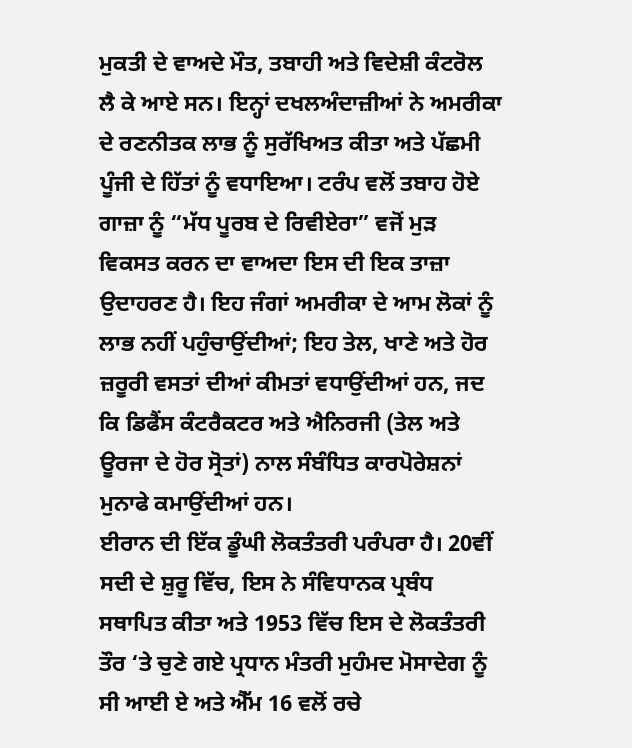ਮੁਕਤੀ ਦੇ ਵਾਅਦੇ ਮੌਤ, ਤਬਾਹੀ ਅਤੇ ਵਿਦੇਸ਼ੀ ਕੰਟਰੋਲ ਲੈ ਕੇ ਆਏ ਸਨ। ਇਨ੍ਹਾਂ ਦਖਲਅੰਦਾਜ਼ੀਆਂ ਨੇ ਅਮਰੀਕਾ ਦੇ ਰਣਨੀਤਕ ਲਾਭ ਨੂੰ ਸੁਰੱਖਿਅਤ ਕੀਤਾ ਅਤੇ ਪੱਛਮੀ ਪੂੰਜੀ ਦੇ ਹਿੱਤਾਂ ਨੂੰ ਵਧਾਇਆ। ਟਰੰਪ ਵਲੋਂ ਤਬਾਹ ਹੋਏ ਗਾਜ਼ਾ ਨੂੰ “ਮੱਧ ਪੂਰਬ ਦੇ ਰਿਵੀਏਰਾ” ਵਜੋਂ ਮੁੜ ਵਿਕਸਤ ਕਰਨ ਦਾ ਵਾਅਦਾ ਇਸ ਦੀ ਇਕ ਤਾਜ਼ਾ ਉਦਾਹਰਣ ਹੈ। ਇਹ ਜੰਗਾਂ ਅਮਰੀਕਾ ਦੇ ਆਮ ਲੋਕਾਂ ਨੂੰ ਲਾਭ ਨਹੀਂ ਪਹੁੰਚਾਉਂਦੀਆਂ; ਇਹ ਤੇਲ, ਖਾਣੇ ਅਤੇ ਹੋਰ ਜ਼ਰੂਰੀ ਵਸਤਾਂ ਦੀਆਂ ਕੀਮਤਾਂ ਵਧਾਉਂਦੀਆਂ ਹਨ, ਜਦ ਕਿ ਡਿਫੈਂਸ ਕੰਟਰੈਕਟਰ ਅਤੇ ਐਨਿਰਜੀ (ਤੇਲ ਅਤੇ ਊਰਜਾ ਦੇ ਹੋਰ ਸ੍ਰੋਤਾਂ) ਨਾਲ ਸੰਬੰਧਿਤ ਕਾਰਪੋਰੇਸ਼ਨਾਂ ਮੁਨਾਫੇ ਕਮਾਉਂਦੀਆਂ ਹਨ।
ਈਰਾਨ ਦੀ ਇੱਕ ਡੂੰਘੀ ਲੋਕਤੰਤਰੀ ਪਰੰਪਰਾ ਹੈ। 20ਵੀਂ ਸਦੀ ਦੇ ਸ਼ੁਰੂ ਵਿੱਚ, ਇਸ ਨੇ ਸੰਵਿਧਾਨਕ ਪ੍ਰਬੰਧ ਸਥਾਪਿਤ ਕੀਤਾ ਅਤੇ 1953 ਵਿੱਚ ਇਸ ਦੇ ਲੋਕਤੰਤਰੀ ਤੌਰ ‘ਤੇ ਚੁਣੇ ਗਏ ਪ੍ਰਧਾਨ ਮੰਤਰੀ ਮੁਹੰਮਦ ਮੋਸਾਦੇਗ ਨੂੰ ਸੀ ਆਈ ਏ ਅਤੇ ਐੱਮ 16 ਵਲੋਂ ਰਚੇ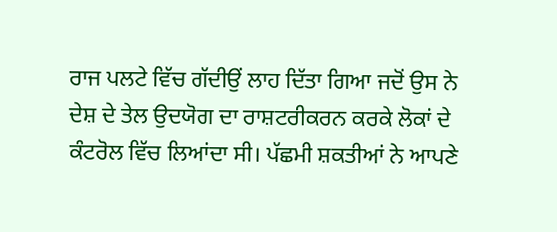ਰਾਜ ਪਲਟੇ ਵਿੱਚ ਗੱਦੀਉਂ ਲਾਹ ਦਿੱਤਾ ਗਿਆ ਜਦੋਂ ਉਸ ਨੇ ਦੇਸ਼ ਦੇ ਤੇਲ ਉਦਯੋਗ ਦਾ ਰਾਸ਼ਟਰੀਕਰਨ ਕਰਕੇ ਲੋਕਾਂ ਦੇ ਕੰਟਰੋਲ ਵਿੱਚ ਲਿਆਂਦਾ ਸੀ। ਪੱਛਮੀ ਸ਼ਕਤੀਆਂ ਨੇ ਆਪਣੇ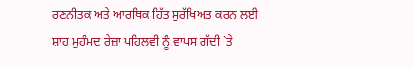ਰਣਨੀਤਕ ਅਤੇ ਆਰਥਿਕ ਹਿੱਤ ਸੁਰੱਖਿਅਤ ਕਰਨ ਲਈ ਸ਼ਾਹ ਮੁਹੰਮਦ ਰੇਜ਼ਾ ਪਹਿਲਵੀ ਨੂੰ ਵਾਪਸ ਗੱਦੀ `ਤੇ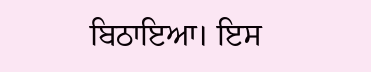ਬਿਠਾਇਆ। ਇਸ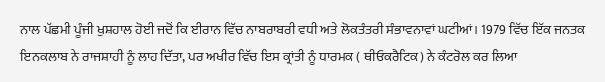ਨਾਲ ਪੱਛਮੀ ਪੂੰਜੀ ਖੁਸ਼ਹਾਲ ਹੋਈ ਜਦੋਂ ਕਿ ਈਰਾਨ ਵਿੱਚ ਨਾਬਰਾਬਰੀ ਵਧੀ ਅਤੇ ਲੋਕਤੰਤਰੀ ਸੰਭਾਵਨਾਵਾਂ ਘਟੀਆਂ। 1979 ਵਿੱਚ ਇੱਕ ਜਨਤਕ ਇਨਕਲਾਬ ਨੇ ਰਾਜਸ਼ਾਹੀ ਨੂੰ ਲਾਹ ਦਿੱਤਾ, ਪਰ ਅਖੀਰ ਵਿੱਚ ਇਸ ਕ੍ਰਾਂਤੀ ਨੂੰ ਧਾਰਮਕ ( ਥੀਓਕਰੈਟਿਕ) ਨੇ ਕੰਟਰੋਲ ਕਰ ਲਿਆ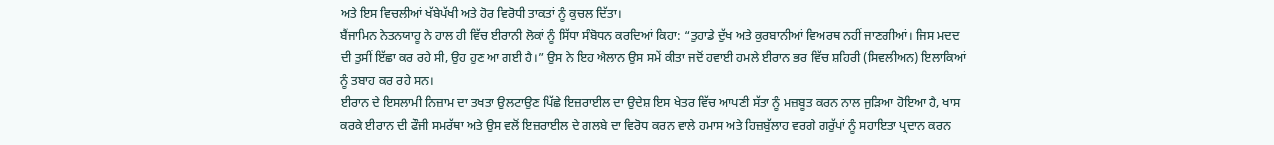ਅਤੇ ਇਸ ਵਿਚਲੀਆਂ ਖੱਬੇਪੱਖੀ ਅਤੇ ਹੋਰ ਵਿਰੋਧੀ ਤਾਕਤਾਂ ਨੂੰ ਕੁਚਲ ਦਿੱਤਾ।
ਬੈਂਜਾਮਿਨ ਨੇਤਨਯਾਹੂ ਨੇ ਹਾਲ ਹੀ ਵਿੱਚ ਈਰਾਨੀ ਲੋਕਾਂ ਨੂੰ ਸਿੱਧਾ ਸੰਬੋਧਨ ਕਰਦਿਆਂ ਕਿਹਾ: “ਤੁਹਾਡੇ ਦੁੱਖ ਅਤੇ ਕੁਰਬਾਨੀਆਂ ਵਿਅਰਥ ਨਹੀਂ ਜਾਣਗੀਆਂ। ਜਿਸ ਮਦਦ ਦੀ ਤੁਸੀਂ ਇੱਛਾ ਕਰ ਰਹੇ ਸੀ, ਉਹ ਹੁਣ ਆ ਗਈ ਹੈ।” ਉਸ ਨੇ ਇਹ ਐਲਾਨ ਉਸ ਸਮੇਂ ਕੀਤਾ ਜਦੋਂ ਹਵਾਈ ਹਮਲੇ ਈਰਾਨ ਭਰ ਵਿੱਚ ਸ਼ਹਿਰੀ (ਸਿਵਲੀਅਨ) ਇਲਾਕਿਆਂ ਨੂੰ ਤਬਾਹ ਕਰ ਰਹੇ ਸਨ।
ਈਰਾਨ ਦੇ ਇਸਲਾਮੀ ਨਿਜ਼ਾਮ ਦਾ ਤਖਤਾ ਉਲਟਾਉਣ ਪਿੱਛੇ ਇਜ਼ਰਾਈਲ ਦਾ ਉਦੇਸ਼ ਇਸ ਖੇਤਰ ਵਿੱਚ ਆਪਣੀ ਸੱਤਾ ਨੂੰ ਮਜ਼ਬੂਤ ਕਰਨ ਨਾਲ ਜੁੜਿਆ ਹੋਇਆ ਹੈ, ਖਾਸ ਕਰਕੇ ਈਰਾਨ ਦੀ ਫੌਜੀ ਸਮਰੱਥਾ ਅਤੇ ਉਸ ਵਲੋਂ ਇਜ਼ਰਾਈਲ ਦੇ ਗਲਬੇ ਦਾ ਵਿਰੋਧ ਕਰਨ ਵਾਲੇ ਹਮਾਸ ਅਤੇ ਹਿਜ਼ਬੁੱਲਾਹ ਵਰਗੇ ਗਰੁੱਪਾਂ ਨੂੰ ਸਹਾਇਤਾ ਪ੍ਰਦਾਨ ਕਰਨ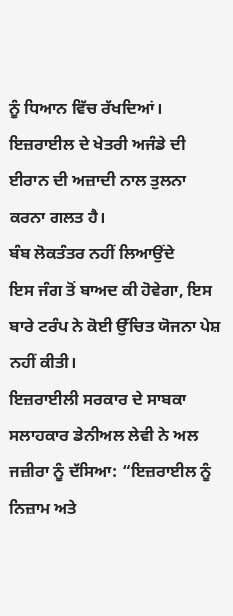ਨੂੰ ਧਿਆਨ ਵਿੱਚ ਰੱਖਦਿਆਂ। ਇਜ਼ਰਾਈਲ ਦੇ ਖੇਤਰੀ ਅਜੰਡੇ ਦੀ ਈਰਾਨ ਦੀ ਅਜ਼ਾਦੀ ਨਾਲ ਤੁਲਨਾ ਕਰਨਾ ਗਲਤ ਹੈ।
ਬੰਬ ਲੋਕਤੰਤਰ ਨਹੀਂ ਲਿਆਉਂਦੇ
ਇਸ ਜੰਗ ਤੋਂ ਬਾਅਦ ਕੀ ਹੋਵੇਗਾ, ਇਸ ਬਾਰੇ ਟਰੰਪ ਨੇ ਕੋਈ ਉੱਚਿਤ ਯੋਜਨਾ ਪੇਸ਼ ਨਹੀਂ ਕੀਤੀ।
ਇਜ਼ਰਾਈਲੀ ਸਰਕਾਰ ਦੇ ਸਾਬਕਾ ਸਲਾਹਕਾਰ ਡੇਨੀਅਲ ਲੇਵੀ ਨੇ ਅਲ ਜਜ਼ੀਰਾ ਨੂੰ ਦੱਸਿਆ: “ਇਜ਼ਰਾਈਲ ਨੂੰ ਨਿਜ਼ਾਮ ਅਤੇ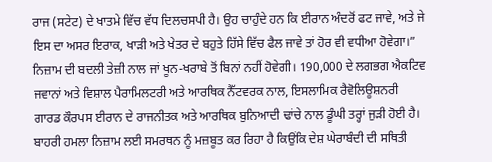ਰਾਜ (ਸਟੇਟ) ਦੇ ਖਾਤਮੇ ਵਿੱਚ ਵੱਧ ਦਿਲਚਸਪੀ ਹੈ। ਉਹ ਚਾਹੁੰਦੇ ਹਨ ਕਿ ਈਰਾਨ ਅੰਦਰੋਂ ਫਟ ਜਾਵੇ, ਅਤੇ ਜੇ ਇਸ ਦਾ ਅਸਰ ਇਰਾਕ, ਖਾੜੀ ਅਤੇ ਖੇਤਰ ਦੇ ਬਹੁਤੇ ਹਿੱਸੇ ਵਿੱਚ ਫੈਲ ਜਾਵੇ ਤਾਂ ਹੋਰ ਵੀ ਵਧੀਆ ਹੋਵੇਗਾ।”
ਨਿਜ਼ਾਮ ਦੀ ਬਦਲੀ ਤੇਜ਼ੀ ਨਾਲ ਜਾਂ ਖੂਨ-ਖਰਾਬੇ ਤੋਂ ਬਿਨਾਂ ਨਹੀਂ ਹੋਵੇਗੀ। 190,000 ਦੇ ਲਗਭਗ ਐਕਟਿਵ ਜਵਾਨਾਂ ਅਤੇ ਵਿਸ਼ਾਲ ਪੈਰਾਮਿਲਟਰੀ ਅਤੇ ਆਰਥਿਕ ਨੈੱਟਵਰਕ ਨਾਲ, ਇਸਲਾਮਿਕ ਰੈਵੋਲਿਊਸ਼ਨਰੀ ਗਾਰਡ ਕੌਰਪਸ ਈਰਾਨ ਦੇ ਰਾਜਨੀਤਕ ਅਤੇ ਆਰਥਿਕ ਬੁਨਿਆਦੀ ਢਾਂਚੇ ਨਾਲ ਡੂੰਘੀ ਤਰ੍ਹਾਂ ਜੁੜੀ ਹੋਈ ਹੈ। ਬਾਹਰੀ ਹਮਲਾ ਨਿਜ਼ਾਮ ਲਈ ਸਮਰਥਨ ਨੂੰ ਮਜ਼ਬੂਤ ਕਰ ਰਿਹਾ ਹੈ ਕਿਉਂਕਿ ਦੇਸ਼ ਘੇਰਾਬੰਦੀ ਦੀ ਸਥਿਤੀ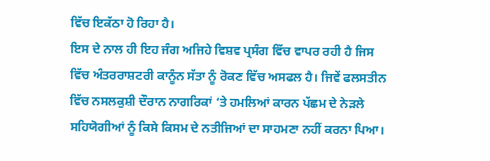ਵਿੱਚ ਇਕੱਠਾ ਹੋ ਰਿਹਾ ਹੈ।
ਇਸ ਦੇ ਨਾਲ ਹੀ ਇਹ ਜੰਗ ਅਜਿਹੇ ਵਿਸ਼ਵ ਪ੍ਰਸੰਗ ਵਿੱਚ ਵਾਪਰ ਰਹੀ ਹੈ ਜਿਸ ਵਿੱਚ ਅੰਤਰਰਾਸ਼ਟਰੀ ਕਾਨੂੰਨ ਸੱਤਾ ਨੂੰ ਰੋਕਣ ਵਿੱਚ ਅਸਫਲ ਹੈ। ਜਿਵੇਂ ਫਲਸਤੀਨ ਵਿੱਚ ਨਸਲਕੁਸ਼ੀ ਦੌਰਾਨ ਨਾਗਰਿਕਾਂ ‘ਤੇ ਹਮਲਿਆਂ ਕਾਰਨ ਪੱਛਮ ਦੇ ਨੇੜਲੇ ਸਹਿਯੋਗੀਆਂ ਨੂੰ ਕਿਸੇ ਕਿਸਮ ਦੇ ਨਤੀਜਿਆਂ ਦਾ ਸਾਹਮਣਾ ਨਹੀਂ ਕਰਨਾ ਪਿਆ।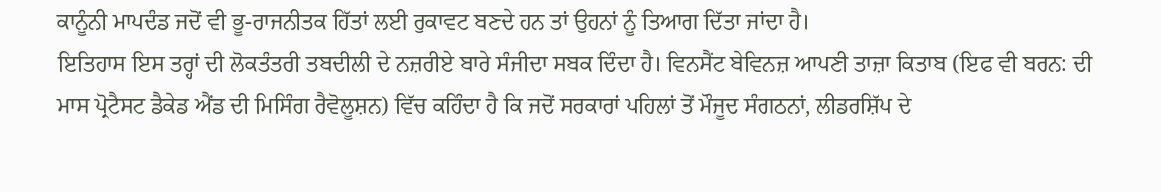ਕਾਨੂੰਨੀ ਮਾਪਦੰਡ ਜਦੋਂ ਵੀ ਭੂ-ਰਾਜਨੀਤਕ ਹਿੱਤਾਂ ਲਈ ਰੁਕਾਵਟ ਬਣਦੇ ਹਨ ਤਾਂ ਉਹਨਾਂ ਨੂੰ ਤਿਆਗ ਦਿੱਤਾ ਜਾਂਦਾ ਹੈ।
ਇਤਿਹਾਸ ਇਸ ਤਰ੍ਹਾਂ ਦੀ ਲੋਕਤੰਤਰੀ ਤਬਦੀਲੀ ਦੇ ਨਜ਼ਰੀਏ ਬਾਰੇ ਸੰਜੀਦਾ ਸਬਕ ਦਿੰਦਾ ਹੈ। ਵਿਨਸੈਂਟ ਬੇਵਿਨਜ਼ ਆਪਣੀ ਤਾਜ਼ਾ ਕਿਤਾਬ (ਇਫ ਵੀ ਬਰਨ: ਦੀ ਮਾਸ ਪ੍ਰੋਟੈਸਟ ਡੈਕੇਡ ਐਂਡ ਦੀ ਮਿਸਿੰਗ ਰੈਵੋਲੂਸ਼ਨ) ਵਿੱਚ ਕਹਿੰਦਾ ਹੈ ਕਿ ਜਦੋਂ ਸਰਕਾਰਾਂ ਪਹਿਲਾਂ ਤੋਂ ਮੌਜੂਦ ਸੰਗਠਨਾਂ, ਲੀਡਰਸ਼ਿੱਪ ਦੇ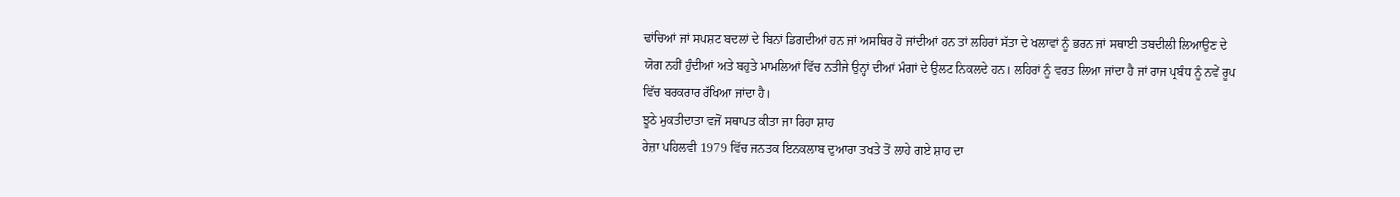ਢਾਂਚਿਆਂ ਜਾਂ ਸਪਸ਼ਟ ਬਦਲਾਂ ਦੇ ਬਿਨਾਂ ਡਿਗਦੀਆਂ ਹਨ ਜਾਂ ਅਸਥਿਰ ਹੋ ਜਾਂਦੀਆਂ ਹਨ ਤਾਂ ਲਹਿਰਾਂ ਸੱਤਾ ਦੇ ਖਲਾਵਾਂ ਨੂੰ ਭਰਨ ਜਾਂ ਸਥਾਈ ਤਬਦੀਲੀ ਲਿਆਉਣ ਦੇ ਯੋਗ ਨਹੀਂ ਹੁੰਦੀਆਂ ਅਤੇ ਬਹੁਤੇ ਮਾਮਲਿਆਂ ਵਿੱਚ ਨਤੀਜੇ ਉਨ੍ਹਾਂ ਦੀਆਂ ਮੰਗਾਂ ਦੇ ਉਲਟ ਨਿਕਲਦੇ ਹਨ। ਲਹਿਰਾਂ ਨੂੰ ਵਰਤ ਲਿਆ ਜਾਂਦਾ ਹੈ ਜਾਂ ਰਾਜ ਪ੍ਰਬੰਧ ਨੂੰ ਨਵੇਂ ਰੂਪ ਵਿੱਚ ਬਰਕਰਾਰ ਰੱਖਿਆ ਜਾਂਦਾ ਹੈ।
ਝੂਠੇ ਮੁਕਤੀਦਾਤਾ ਵਜੋਂ ਸਥਾਪਤ ਕੀਤਾ ਜਾ ਰਿਹਾ ਸ਼ਾਹ
ਰੇਜ਼ਾ ਪਹਿਲਵੀ 1979 ਵਿੱਚ ਜਨਤਕ ਇਨਕਲਾਬ ਦੁਆਰਾ ਤਖਤੇ ਤੋਂ ਲਾਹੇ ਗਏ ਸ਼ਾਹ ਦਾ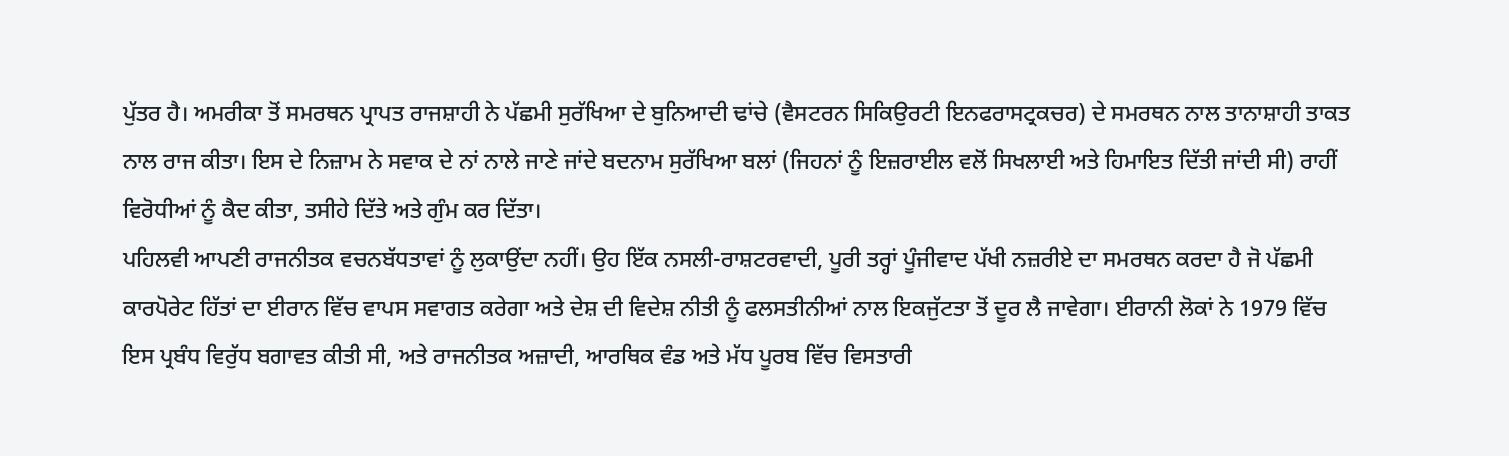ਪੁੱਤਰ ਹੈ। ਅਮਰੀਕਾ ਤੋਂ ਸਮਰਥਨ ਪ੍ਰਾਪਤ ਰਾਜਸ਼ਾਹੀ ਨੇ ਪੱਛਮੀ ਸੁਰੱਖਿਆ ਦੇ ਬੁਨਿਆਦੀ ਢਾਂਚੇ (ਵੈਸਟਰਨ ਸਿਕਿਉਰਟੀ ਇਨਫਰਾਸਟ੍ਰਕਚਰ) ਦੇ ਸਮਰਥਨ ਨਾਲ ਤਾਨਾਸ਼ਾਹੀ ਤਾਕਤ ਨਾਲ ਰਾਜ ਕੀਤਾ। ਇਸ ਦੇ ਨਿਜ਼ਾਮ ਨੇ ਸਵਾਕ ਦੇ ਨਾਂ ਨਾਲੇ ਜਾਣੇ ਜਾਂਦੇ ਬਦਨਾਮ ਸੁਰੱਖਿਆ ਬਲਾਂ (ਜਿਹਨਾਂ ਨੂੰ ਇਜ਼ਰਾਈਲ ਵਲੋਂ ਸਿਖਲਾਈ ਅਤੇ ਹਿਮਾਇਤ ਦਿੱਤੀ ਜਾਂਦੀ ਸੀ) ਰਾਹੀਂ ਵਿਰੋਧੀਆਂ ਨੂੰ ਕੈਦ ਕੀਤਾ, ਤਸੀਹੇ ਦਿੱਤੇ ਅਤੇ ਗੁੰਮ ਕਰ ਦਿੱਤਾ।
ਪਹਿਲਵੀ ਆਪਣੀ ਰਾਜਨੀਤਕ ਵਚਨਬੱਧਤਾਵਾਂ ਨੂੰ ਲੁਕਾਉਂਦਾ ਨਹੀਂ। ਉਹ ਇੱਕ ਨਸਲੀ-ਰਾਸ਼ਟਰਵਾਦੀ, ਪੂਰੀ ਤਰ੍ਹਾਂ ਪੂੰਜੀਵਾਦ ਪੱਖੀ ਨਜ਼ਰੀਏ ਦਾ ਸਮਰਥਨ ਕਰਦਾ ਹੈ ਜੋ ਪੱਛਮੀ ਕਾਰਪੋਰੇਟ ਹਿੱਤਾਂ ਦਾ ਈਰਾਨ ਵਿੱਚ ਵਾਪਸ ਸਵਾਗਤ ਕਰੇਗਾ ਅਤੇ ਦੇਸ਼ ਦੀ ਵਿਦੇਸ਼ ਨੀਤੀ ਨੂੰ ਫਲਸਤੀਨੀਆਂ ਨਾਲ ਇਕਜੁੱਟਤਾ ਤੋਂ ਦੂਰ ਲੈ ਜਾਵੇਗਾ। ਈਰਾਨੀ ਲੋਕਾਂ ਨੇ 1979 ਵਿੱਚ ਇਸ ਪ੍ਰਬੰਧ ਵਿਰੁੱਧ ਬਗਾਵਤ ਕੀਤੀ ਸੀ, ਅਤੇ ਰਾਜਨੀਤਕ ਅਜ਼ਾਦੀ, ਆਰਥਿਕ ਵੰਡ ਅਤੇ ਮੱਧ ਪੂਰਬ ਵਿੱਚ ਵਿਸਤਾਰੀ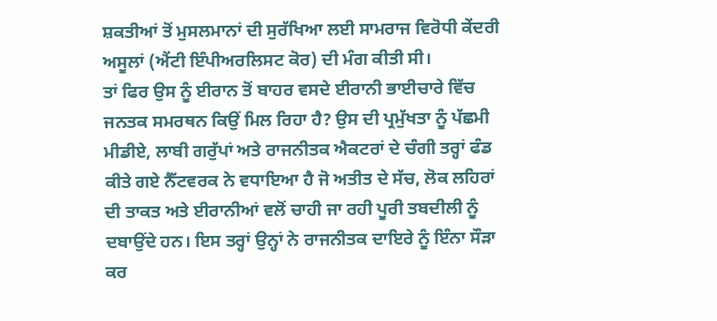ਸ਼ਕਤੀਆਂ ਤੋਂ ਮੁਸਲਮਾਨਾਂ ਦੀ ਸੁਰੱਖਿਆ ਲਈ ਸਾਮਰਾਜ ਵਿਰੋਧੀ ਕੇਂਦਰੀ ਅਸੂਲਾਂ (ਐਂਟੀ ਇੰਪੀਅਰਲਿਸਟ ਕੋਰ) ਦੀ ਮੰਗ ਕੀਤੀ ਸੀ।
ਤਾਂ ਫਿਰ ਉਸ ਨੂੰ ਈਰਾਨ ਤੋਂ ਬਾਹਰ ਵਸਦੇ ਈਰਾਨੀ ਭਾਈਚਾਰੇ ਵਿੱਚ ਜਨਤਕ ਸਮਰਥਨ ਕਿਉਂ ਮਿਲ ਰਿਹਾ ਹੈ? ਉਸ ਦੀ ਪ੍ਰਮੁੱਖਤਾ ਨੂੰ ਪੱਛਮੀ ਮੀਡੀਏ, ਲਾਬੀ ਗਰੁੱਪਾਂ ਅਤੇ ਰਾਜਨੀਤਕ ਐਕਟਰਾਂ ਦੇ ਚੰਗੀ ਤਰ੍ਹਾਂ ਫੰਡ ਕੀਤੇ ਗਏ ਨੈੱਟਵਰਕ ਨੇ ਵਧਾਇਆ ਹੈ ਜੋ ਅਤੀਤ ਦੇ ਸੱਚ, ਲੋਕ ਲਹਿਰਾਂ ਦੀ ਤਾਕਤ ਅਤੇ ਈਰਾਨੀਆਂ ਵਲੋਂ ਚਾਹੀ ਜਾ ਰਹੀ ਪੂਰੀ ਤਬਦੀਲੀ ਨੂੰ ਦਬਾਉਂਦੇ ਹਨ। ਇਸ ਤਰ੍ਹਾਂ ਉਨ੍ਹਾਂ ਨੇ ਰਾਜਨੀਤਕ ਦਾਇਰੇ ਨੂੰ ਇੰਨਾ ਸੌੜਾ ਕਰ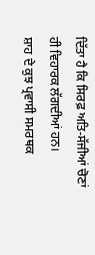ਦਿੱਤਾ ਹੈ ਕਿ ਸਿਰਫ਼ ਅਤਿ-ਸੱਜੀਆਂ ਚੋਣਾਂ ਹੀ ਵਿਹਾਰਕ ਲੱਗਦੀਆਂ ਹਨ।
ਸ਼ਾਹ ਦੇ ਕੁਝ ਪ੍ਰਵਾਸੀ ਸਮਰਥਕ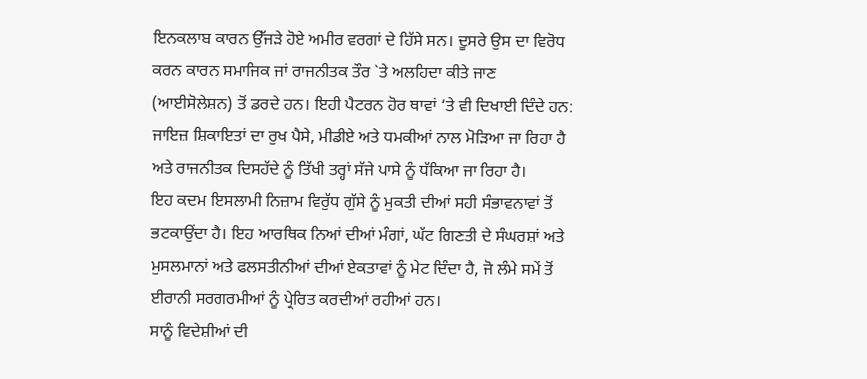ਇਨਕਲਾਬ ਕਾਰਨ ਉੱਜੜੇ ਹੋਏ ਅਮੀਰ ਵਰਗਾਂ ਦੇ ਹਿੱਸੇ ਸਨ। ਦੂਸਰੇ ਉਸ ਦਾ ਵਿਰੋਧ ਕਰਨ ਕਾਰਨ ਸਮਾਜਿਕ ਜਾਂ ਰਾਜਨੀਤਕ ਤੌਰ `ਤੇ ਅਲਹਿਦਾ ਕੀਤੇ ਜਾਣ (ਆਈਸੋਲੇਸ਼ਨ) ਤੋਂ ਡਰਦੇ ਹਨ। ਇਹੀ ਪੈਟਰਨ ਹੋਰ ਥਾਵਾਂ ‘ਤੇ ਵੀ ਦਿਖਾਈ ਦਿੰਦੇ ਹਨ: ਜਾਇਜ਼ ਸ਼ਿਕਾਇਤਾਂ ਦਾ ਰੁਖ ਪੈਸੇ, ਮੀਡੀਏ ਅਤੇ ਧਮਕੀਆਂ ਨਾਲ ਮੋੜਿਆ ਜਾ ਰਿਹਾ ਹੈ ਅਤੇ ਰਾਜਨੀਤਕ ਦਿਸਹੱਦੇ ਨੂੰ ਤਿੱਖੀ ਤਰ੍ਹਾਂ ਸੱਜੇ ਪਾਸੇ ਨੂੰ ਧੱਕਿਆ ਜਾ ਰਿਹਾ ਹੈ।
ਇਹ ਕਦਮ ਇਸਲਾਮੀ ਨਿਜ਼ਾਮ ਵਿਰੁੱਧ ਗੁੱਸੇ ਨੂੰ ਮੁਕਤੀ ਦੀਆਂ ਸਹੀ ਸੰਭਾਵਨਾਵਾਂ ਤੋਂ ਭਟਕਾਉਂਦਾ ਹੈ। ਇਹ ਆਰਥਿਕ ਨਿਆਂ ਦੀਆਂ ਮੰਗਾਂ, ਘੱਟ ਗਿਣਤੀ ਦੇ ਸੰਘਰਸ਼ਾਂ ਅਤੇ ਮੁਸਲਮਾਨਾਂ ਅਤੇ ਫਲਸਤੀਨੀਆਂ ਦੀਆਂ ਏਕਤਾਵਾਂ ਨੂੰ ਮੇਟ ਦਿੰਦਾ ਹੈ, ਜੋ ਲੰਮੇ ਸਮੇਂ ਤੋਂ ਈਰਾਨੀ ਸਰਗਰਮੀਆਂ ਨੂੰ ਪ੍ਰੇਰਿਤ ਕਰਦੀਆਂ ਰਹੀਆਂ ਹਨ।
ਸਾਨੂੰ ਵਿਦੇਸ਼ੀਆਂ ਦੀ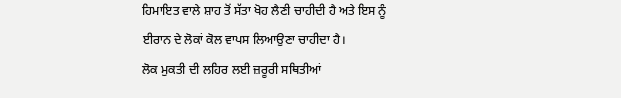ਹਿਮਾਇਤ ਵਾਲੇ ਸ਼ਾਹ ਤੋਂ ਸੱਤਾ ਖੋਹ ਲੈਣੀ ਚਾਹੀਦੀ ਹੈ ਅਤੇ ਇਸ ਨੂੰ ਈਰਾਨ ਦੇ ਲੋਕਾਂ ਕੋਲ ਵਾਪਸ ਲਿਆਉਣਾ ਚਾਹੀਦਾ ਹੈ।
ਲੋਕ ਮੁਕਤੀ ਦੀ ਲਹਿਰ ਲਈ ਜ਼ਰੂਰੀ ਸਥਿਤੀਆਂ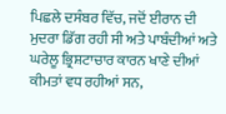ਪਿਛਲੇ ਦਸੰਬਰ ਵਿੱਚ, ਜਦੋਂ ਈਰਾਨ ਦੀ ਮੁਦਰਾ ਡਿੱਗ ਰਹੀ ਸੀ ਅਤੇ ਪਾਬੰਦੀਆਂ ਅਤੇ ਘਰੇਲੂ ਭ੍ਰਿਸ਼ਟਾਚਾਰ ਕਾਰਨ ਖਾਣੇ ਦੀਆਂ ਕੀਮਤਾਂ ਵਧ ਰਹੀਆਂ ਸਨ,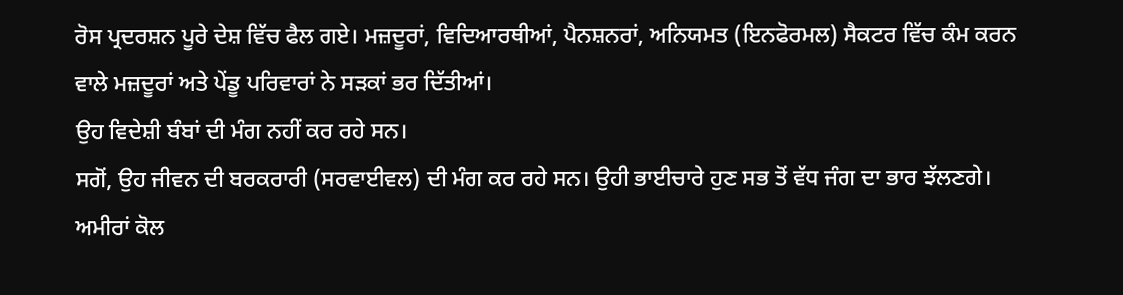ਰੋਸ ਪ੍ਰਦਰਸ਼ਨ ਪੂਰੇ ਦੇਸ਼ ਵਿੱਚ ਫੈਲ ਗਏ। ਮਜ਼ਦੂਰਾਂ, ਵਿਦਿਆਰਥੀਆਂ, ਪੈਨਸ਼ਨਰਾਂ, ਅਨਿਯਮਤ (ਇਨਫੋਰਮਲ) ਸੈਕਟਰ ਵਿੱਚ ਕੰਮ ਕਰਨ ਵਾਲੇ ਮਜ਼ਦੂਰਾਂ ਅਤੇ ਪੇਂਡੂ ਪਰਿਵਾਰਾਂ ਨੇ ਸੜਕਾਂ ਭਰ ਦਿੱਤੀਆਂ।
ਉਹ ਵਿਦੇਸ਼ੀ ਬੰਬਾਂ ਦੀ ਮੰਗ ਨਹੀਂ ਕਰ ਰਹੇ ਸਨ।
ਸਗੋਂ, ਉਹ ਜੀਵਨ ਦੀ ਬਰਕਰਾਰੀ (ਸਰਵਾਈਵਲ) ਦੀ ਮੰਗ ਕਰ ਰਹੇ ਸਨ। ਉਹੀ ਭਾਈਚਾਰੇ ਹੁਣ ਸਭ ਤੋਂ ਵੱਧ ਜੰਗ ਦਾ ਭਾਰ ਝੱਲਣਗੇ। ਅਮੀਰਾਂ ਕੋਲ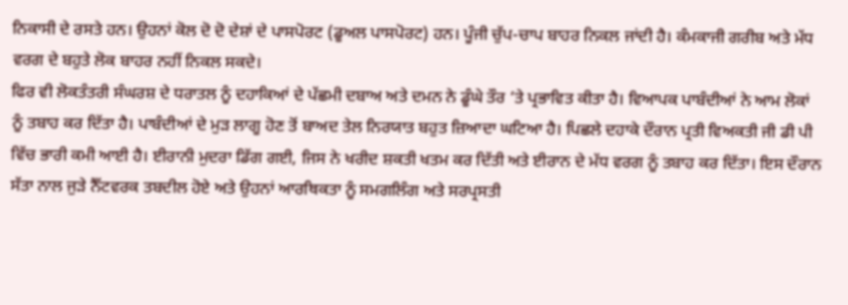ਨਿਕਾਸੀ ਦੇ ਰਸਤੇ ਹਨ। ਉਹਨਾਂ ਕੋਲ ਦੋ ਦੋ ਦੇਸ਼ਾਂ ਦੇ ਪਾਸਪੋਰਟ (ਡੂਅਲ ਪਾਸਪੋਰਟ) ਹਨ। ਪੂੰਜੀ ਚੁੱਪ-ਚਾਪ ਬਾਹਰ ਨਿਕਲ ਜਾਂਦੀ ਹੈ। ਕੰਮਕਾਜੀ ਗਰੀਬ ਅਤੇ ਮੱਧ ਵਰਗ ਦੇ ਬਹੁਤੇ ਲੋਕ ਬਾਹਰ ਨਹੀਂ ਨਿਕਲ ਸਕਦੇ।
ਫਿਰ ਵੀ ਲੋਕਤੰਤਰੀ ਸੰਘਰਸ਼ ਦੇ ਧਰਾਤਲ ਨੂੰ ਦਹਾਕਿਆਂ ਦੇ ਪੱਛਮੀ ਦਬਾਅ ਅਤੇ ਦਮਨ ਨੇ ਡੂੰਘੇ ਤੌਰ ‘ਤੇ ਪ੍ਰਭਾਵਿਤ ਕੀਤਾ ਹੈ। ਵਿਆਪਕ ਪਾਬੰਦੀਆਂ ਨੇ ਆਮ ਲੋਕਾਂ ਨੂੰ ਤਬਾਹ ਕਰ ਦਿੱਤਾ ਹੈ। ਪਾਬੰਦੀਆਂ ਦੇ ਮੁੜ ਲਾਗੂ ਹੋਣ ਤੋਂ ਬਾਅਦ ਤੇਲ ਨਿਰਯਾਤ ਬਹੁਤ ਜ਼ਿਆਦਾ ਘਟਿਆ ਹੈ। ਪਿਛਲੇ ਦਹਾਕੇ ਦੌਰਾਨ ਪ੍ਰਤੀ ਵਿਅਕਤੀ ਜੀ ਡੀ ਪੀ ਵਿੱਚ ਭਾਰੀ ਕਮੀ ਆਈ ਹੈ। ਈਰਾਨੀ ਮੁਦਰਾ ਡਿੱਗ ਗਈ, ਜਿਸ ਨੇ ਖਰੀਦ ਸ਼ਕਤੀ ਖਤਮ ਕਰ ਦਿੱਤੀ ਅਤੇ ਈਰਾਨ ਦੇ ਮੱਧ ਵਰਗ ਨੂੰ ਤਬਾਹ ਕਰ ਦਿੱਤਾ। ਇਸ ਦੌਰਾਨ ਸੱਤਾ ਨਾਲ ਜੁੜੇ ਨੈੱਟਵਰਕ ਤਬਦੀਲ ਹੋਏ ਅਤੇ ਉਹਨਾਂ ਆਰਥਿਕਤਾ ਨੂੰ ਸਮਗਲਿੰਗ ਅਤੇ ਸਰਪ੍ਰਸਤੀ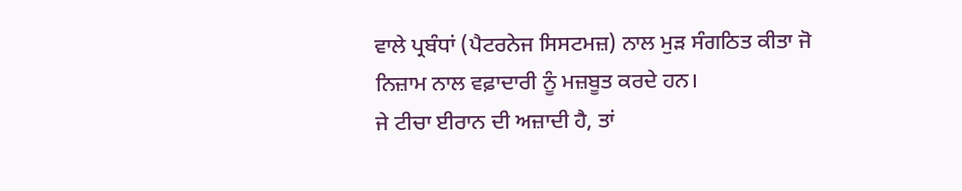ਵਾਲੇ ਪ੍ਰਬੰਧਾਂ (ਪੈਟਰਨੇਜ ਸਿਸਟਮਜ਼) ਨਾਲ ਮੁੜ ਸੰਗਠਿਤ ਕੀਤਾ ਜੋ ਨਿਜ਼ਾਮ ਨਾਲ ਵਫ਼ਾਦਾਰੀ ਨੂੰ ਮਜ਼ਬੂਤ ਕਰਦੇ ਹਨ।
ਜੇ ਟੀਚਾ ਈਰਾਨ ਦੀ ਅਜ਼ਾਦੀ ਹੈ, ਤਾਂ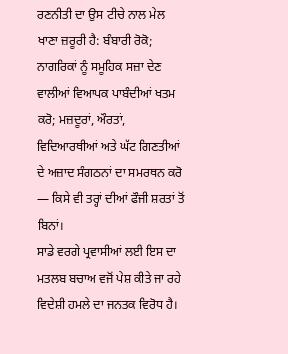ਰਣਨੀਤੀ ਦਾ ਉਸ ਟੀਚੇ ਨਾਲ ਮੇਲ ਖਾਣਾ ਜ਼ਰੂਰੀ ਹੈ: ਬੰਬਾਰੀ ਰੋਕੋ; ਨਾਗਰਿਕਾਂ ਨੂੰ ਸਮੂਹਿਕ ਸਜ਼ਾ ਦੇਣ ਵਾਲੀਆਂ ਵਿਆਪਕ ਪਾਬੰਦੀਆਂ ਖਤਮ ਕਰੋ; ਮਜ਼ਦੂਰਾਂ, ਔਰਤਾਂ, ਵਿਦਿਆਰਥੀਆਂ ਅਤੇ ਘੱਟ ਗਿਣਤੀਆਂ ਦੇ ਅਜ਼ਾਦ ਸੰਗਠਨਾਂ ਦਾ ਸਮਰਥਨ ਕਰੋ — ਕਿਸੇ ਵੀ ਤਰ੍ਹਾਂ ਦੀਆਂ ਫੌਜੀ ਸ਼ਰਤਾਂ ਤੋਂ ਬਿਨਾਂ।
ਸਾਡੇ ਵਰਗੇ ਪ੍ਰਵਾਸੀਆਂ ਲਈ ਇਸ ਦਾ ਮਤਲਬ ਬਚਾਅ ਵਜੋਂ ਪੇਸ਼ ਕੀਤੇ ਜਾ ਰਹੇ ਵਿਦੇਸ਼ੀ ਹਮਲੇ ਦਾ ਜਨਤਕ ਵਿਰੋਧ ਹੈ।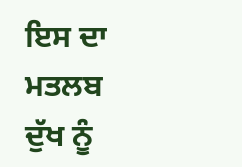ਇਸ ਦਾ ਮਤਲਬ ਦੁੱਖ ਨੂੰ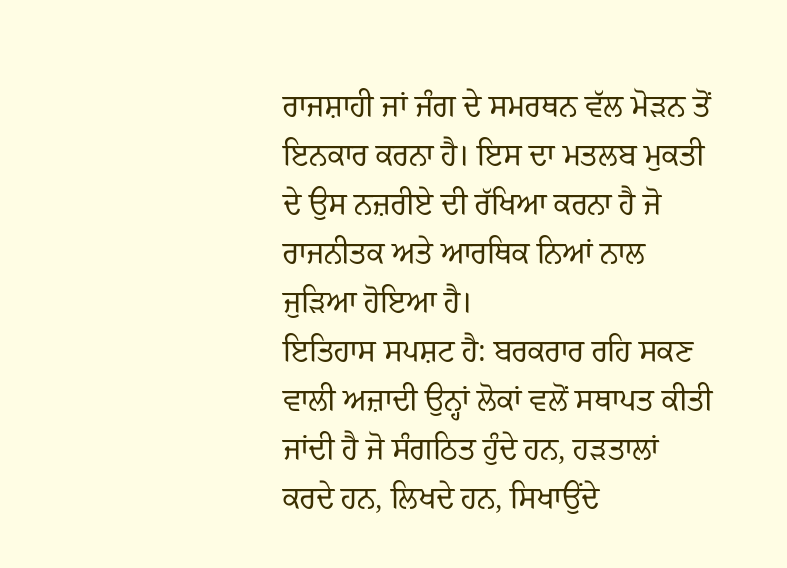ਰਾਜਸ਼ਾਹੀ ਜਾਂ ਜੰਗ ਦੇ ਸਮਰਥਨ ਵੱਲ ਮੋੜਨ ਤੋਂ ਇਨਕਾਰ ਕਰਨਾ ਹੈ। ਇਸ ਦਾ ਮਤਲਬ ਮੁਕਤੀ ਦੇ ਉਸ ਨਜ਼ਰੀਏ ਦੀ ਰੱਖਿਆ ਕਰਨਾ ਹੈ ਜੋ ਰਾਜਨੀਤਕ ਅਤੇ ਆਰਥਿਕ ਨਿਆਂ ਨਾਲ ਜੁੜਿਆ ਹੋਇਆ ਹੈ।
ਇਤਿਹਾਸ ਸਪਸ਼ਟ ਹੈ: ਬਰਕਰਾਰ ਰਹਿ ਸਕਣ ਵਾਲੀ ਅਜ਼ਾਦੀ ਉਨ੍ਹਾਂ ਲੋਕਾਂ ਵਲੋਂ ਸਥਾਪਤ ਕੀਤੀ ਜਾਂਦੀ ਹੈ ਜੋ ਸੰਗਠਿਤ ਹੁੰਦੇ ਹਨ, ਹੜਤਾਲਾਂ ਕਰਦੇ ਹਨ, ਲਿਖਦੇ ਹਨ, ਸਿਖਾਉਂਦੇ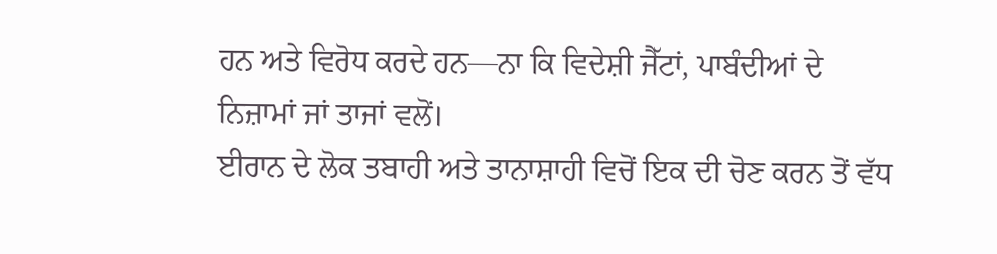ਹਨ ਅਤੇ ਵਿਰੋਧ ਕਰਦੇ ਹਨ—ਨਾ ਕਿ ਵਿਦੇਸ਼ੀ ਜੈੱਟਾਂ, ਪਾਬੰਦੀਆਂ ਦੇ ਨਿਜ਼ਾਮਾਂ ਜਾਂ ਤਾਜਾਂ ਵਲੋਂ।
ਈਰਾਨ ਦੇ ਲੋਕ ਤਬਾਹੀ ਅਤੇ ਤਾਨਾਸ਼ਾਹੀ ਵਿਚੋਂ ਇਕ ਦੀ ਚੋਣ ਕਰਨ ਤੋਂ ਵੱਧ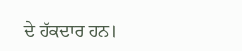ਦੇ ਹੱਕਦਾਰ ਹਨ।